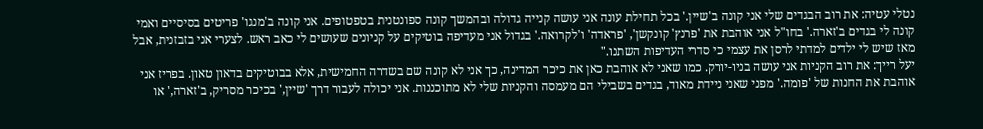נטלי עטיה: את רוב הבגדים שלי אני קונה ב'שיין.' בכל תחילת עונה אני עושה קנייה גדולה ובהמשך קונה ספונטנית בטפטופים. אני קונה ב'מנגו' פריטים בסיסיים ואמי קונה לי בגדים ב'זארה.' בחו"ל אני אוהבת את 'פרנץ' קונקשן', 'פראדה' ו'לקרואה.' בגדול אני מעדיפה בוטיקים על קניונים שעושים לי כאב ראש. לצערי אני בזבזנית, אבל מאז שיש לי ילדים למדתי לרסן את עצמי כי סדרי העדיפות השתנו."
יעל רייך: את רוב הקניות אני עושה בניו-יורק. כמו שאני לא אוהבת כאן את כיכר המדינה, כך אני לא קונה שם בשדרה החמישית, אלא בבוטיקים בדאון טאון. בפריז אני אוהבת את החנות של 'פומה.' מפני שאני ניידת מאוד, בגדים בשבילי הם מעמסה והקניות שלי לא מתוכננות. אני יכולה לעבור דרך 'שיין,' בכיכר מסריק, ב'זארה,' או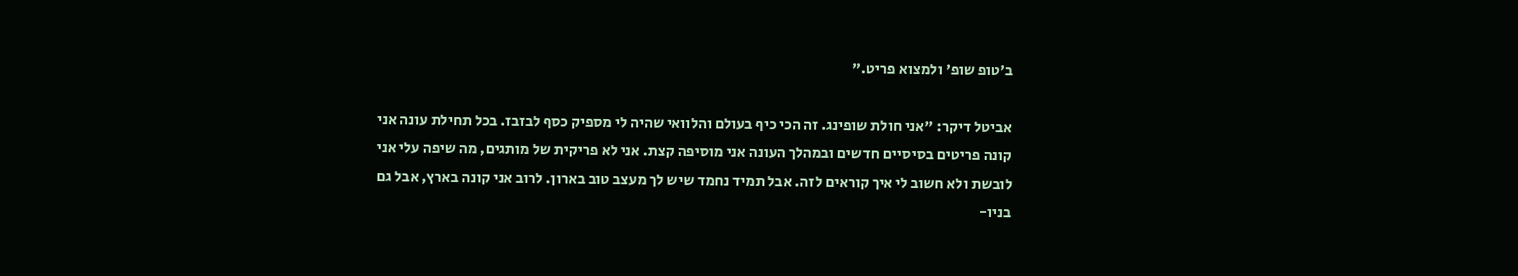ב'טופ שופ' ולמצוא פריט."

אביטל דיקר: "אני חולת שופינג. זה הכי כיף בעולם והלוואי שהיה לי מספיק כסף לבזבז. בכל תחילת עונה אני קונה פריטים בסיסיים חדשים ובמהלך העונה אני מוסיפה קצת. אני לא פריקית של מותגים, מה שיפה עלי אני לובשת ולא חשוב לי איך קוראים לזה. אבל תמיד נחמד שיש לך מעצב טוב בארון. לרוב אני קונה בארץ, אבל גם בניו-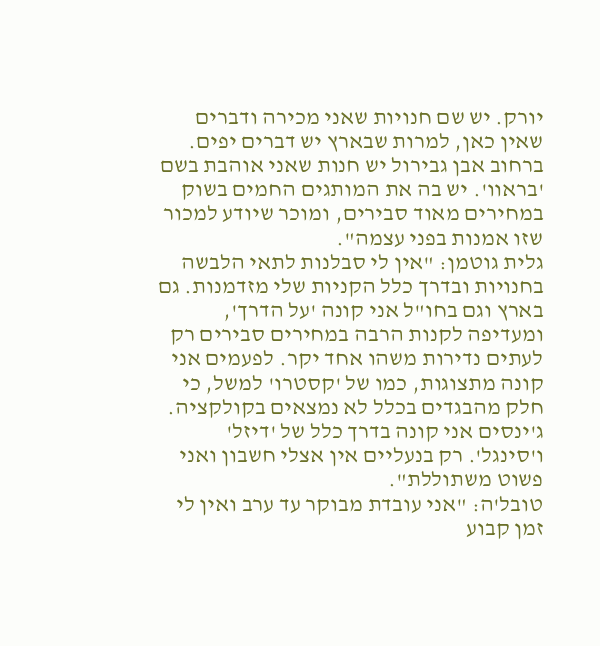יורק. יש שם חנויות שאני מכירה ודברים שאין כאן, למרות שבארץ יש דברים יפים. ברחוב אבן גבירול יש חנות שאני אוהבת בשם 'בראוו'. יש בה את המותגים החמים בשוק במחירים מאוד סבירים, ומוכר שיודע למכור שזו אמנות בפני עצמה".
גלית גוטמן: "אין לי סבלנות לתאי הלבשה בחנויות ובדרך כלל הקניות שלי מזדמנות. גם בארץ וגם בחו"ל אני קונה 'על הדרך', ומעדיפה לקנות הרבה במחירים סבירים רק לעתים נדירות משהו אחד יקר. לפעמים אני קונה מתצוגות, כמו של 'קסטרו' למשל, כי חלק מהבגדים בכלל לא נמצאים בקולקציה. ג'ינסים אני קונה בדרך כלל של 'דיזל' ו'סינגל'. רק בנעליים אין אצלי חשבון ואני פשוט משתוללת".
טובל'ה: "אני עובדת מבוקר עד ערב ואין לי זמן קבוע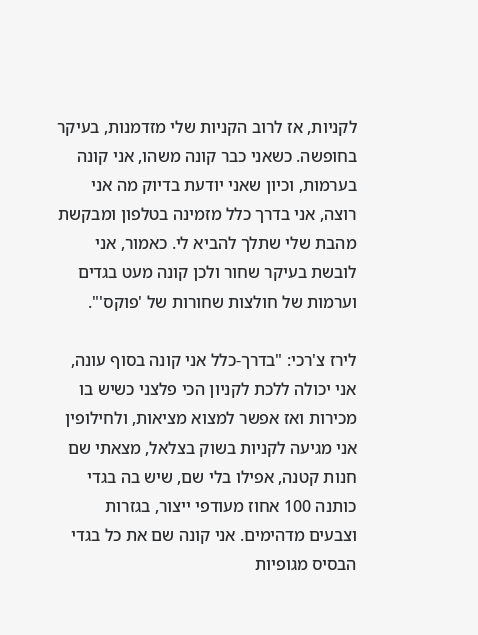לקניות, אז לרוב הקניות שלי מזדמנות, בעיקר בחופשה. כשאני כבר קונה משהו, אני קונה בערמות, וכיון שאני יודעת בדיוק מה אני רוצה, אני בדרך כלל מזמינה בטלפון ומבקשת מהבת שלי שתלך להביא לי. כאמור, אני לובשת בעיקר שחור ולכן קונה מעט בגדים וערמות של חולצות שחורות של 'פוקס'".

לירז צ'רכי: "בדרך-כלל אני קונה בסוף עונה, אני יכולה ללכת לקניון הכי פלצני כשיש בו מכירות ואז אפשר למצוא מציאות, ולחילופין אני מגיעה לקניות בשוק בצלאל, מצאתי שם חנות קטנה, אפילו בלי שם, שיש בה בגדי כותנה 100 אחוז מעודפי ייצור, בגזרות וצבעים מדהימים. אני קונה שם את כל בגדי הבסיס מגופיות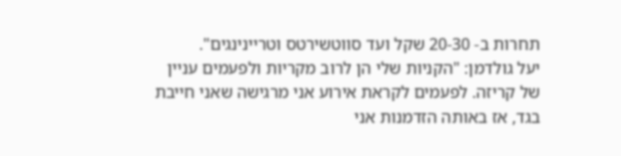תחרות ב- 20-30 שקל ועד סווטשירטס וטריינינגים".
יעל גולדמן: "הקניות שלי הן לרוב מקריות ולפעמים עניין של קריזה. לפעמים לקראת אירוע אני מרגישה שאני חייבת בגד, אז באותה הזדמנות אני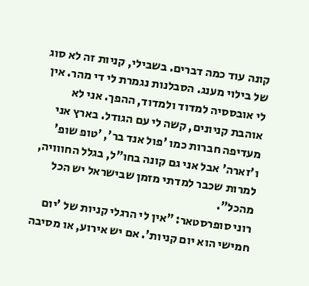קונה עוד כמה דברים. בשבילי, קניות זה לא סוג של בילוי מענג. הסבלנות נגמרת לי די מהר. אין לי אובססיה למדוד ולמדוד, ההפך. אני לא אוהבת קניונים, קשה לי עם הגודל. בארץ אני מעדיפה חברות כמו 'פול אנד בר', 'טופ שופ' ו'זארה' אבל אני גם קונה בחו"ל, בגלל החווויה, למרות שכבר למדתי מזמן שבישראל יש הכל מהכל".
רוני סופרסטאר: "אין לי הרגלי קניות של 'יום חמישי הוא יום קניות'. אם יש אירוע, או מסיבה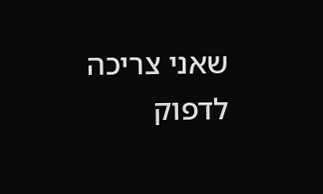שאני צריכה לדפוק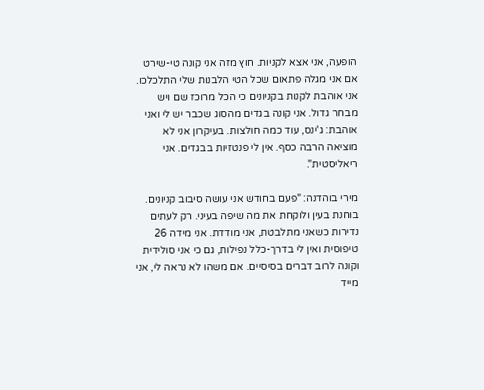הופעה, אני אצא לקניות. חוץ מזה אני קונה טי-שירט אם אני מגלה פתאום שכל הטי הלבנות שלי התלכלכו. אני אוהבת לקנות בקניונים כי הכל מרוכז שם ויש מבחר גדול. אני קונה בגדים מהסוג שכבר יש לי ואני אוהבת: ג'ינס, עוד כמה חולצות. בעיקרון אני לא מוציאה הרבה כסף. אין לי פנטזיות בבגדים. אני ריאליסטית".

מירי בוהדנה: "פעם בחודש אני עושה סיבוב קניונים. בוחנת בעין ולוקחת את מה שיפה בעיני. רק לעתים נדירות כשאני מתלבטת, אני מודדת. אני מידה 26 טיפוסית ואין לי בדרך-כלל נפילות, גם כי אני סולידית וקונה לרוב דברים בסיסיים. אם משהו לא נראה לי, אני מייד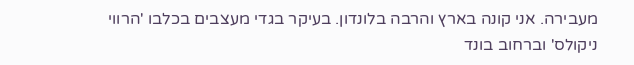מעבירה. אני קונה בארץ והרבה בלונדון. בעיקר בגדי מעצבים בכלבו 'הרווי ניקולס' וברחוב בונד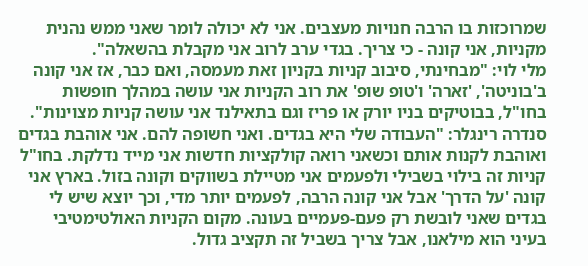שמרוכזות בו הרבה חנויות מעצבים. אני לא יכולה לומר שאני ממש נהנית מקניות, אני קונה - כי צריך. בגדי ערב לרוב אני מקבלת בהשאלה".
מלי לוי: "מבחינתי, סיבוב קניות בקניון זאת מעמסה, ואם כבר, אז אני קונה ב'בוניטה', 'זארה' ו'טופ שופ' את רוב הקניות אני עושה במהלך חופשות בחו"ל, בבוטיקים בניו יורק או פריז וגם בתאילנד אני עושה קניות מצוינות".
סנדרה רינגלר: "העבודה שלי היא בגדים. ואני חשופה להם. אני אוהבת בגדים ואוהבת לקנות אותם וכשאני רואה קולקציות חדשות אני מייד נדלקת. בחו"ל קניות זה בילוי בשבילי ולפעמים אני מטיילת בשווקים וקונה בזול. בארץ אני קונה 'על הדרך' אבל אני קונה הרבה, לפעמים יותר מדי, וכך יוצא שיש לי בגדים שאני לובשת רק פעם-פעמיים בעונה. מקום הקניות האולטימטיבי בעיני הוא מילאנו, אבל צריך בשביל זה תקציב גדול.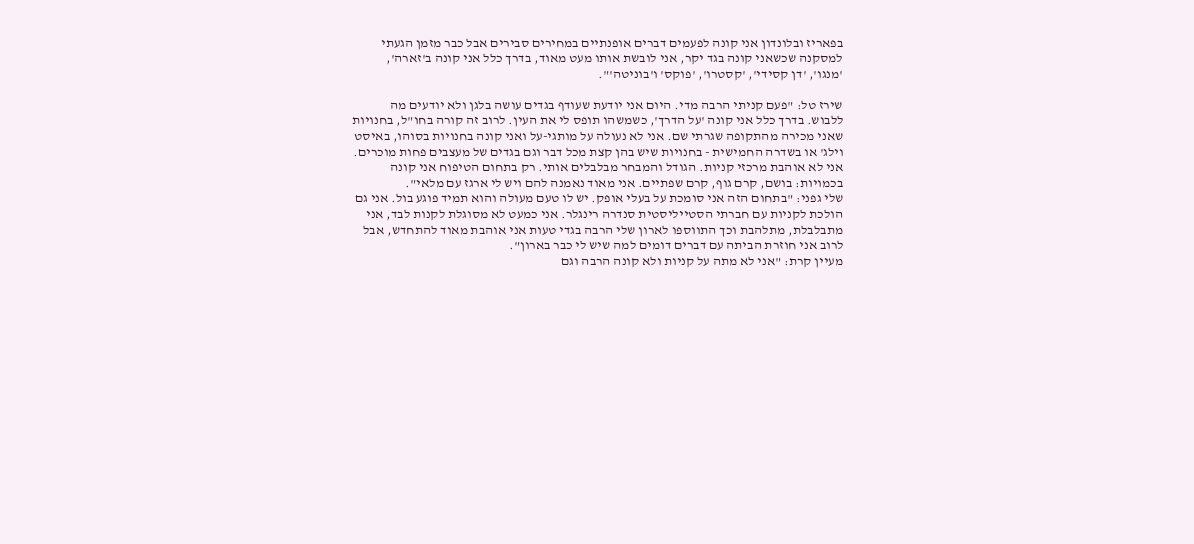בפאריז ובלונדון אני קונה לפעמים דברים אופנתיים במחירים סבירים אבל כבר מזמן הגעתי למסקנה שכשאני קונה בגד יקר, אני לובשת אותו מעט מאוד, בדרך כלל אני קונה ב'זארה', 'מנגו', 'דן קסידי', 'קסטרו', 'פוקס' ו'בוניטה'".

שירז טל: "פעם קניתי הרבה מדי. היום אני יודעת שעודף בגדים עושה בלגן ולא יודעים מה ללבוש. בדרך כלל אני קונה 'על הדרך', כשמשהו תופס לי את העין. לרוב זה קורה בחו"ל, בחנויות שאני מכירה מהתקופה שגרתי שם. אני לא נעולה על מותגי-על ואני קונה בחנויות בסוהו, באיסט וילג' או בשדרה החמישית - בחנויות שיש בהן קצת מכל דבר וגם בגדים של מעצבים פחות מוכרים. אני לא אוהבת מרכזי קניות. הגודל והמבחר מבלבלים אותי. רק בתחום הטיפוח אני קונה בכמויות: בושם, קרם גוף, קרם שפתיים. אני מאוד נאמנה להם ויש לי ארגז עם מלאי".
שלי גפני: "בתחום הזה אני סומכת על בעלי אופק. יש לו טעם מעולה והוא תמיד פוגע בול. אני גם הולכת לקניות עם חברתי הסטייליסטית סנדרה רינגלר. אני כמעט לא מסוגלת לקנות לבד, אני מתבלבלת, מתלהבת וכך התווספו לארון שלי הרבה בגדי טעות אני אוהבת מאוד להתחדש, אבל לרוב אני חוזרת הביתה עם דברים דומים למה שיש לי כבר בארון".
מעיין קרת: "אני לא מתה על קניות ולא קונה הרבה וגם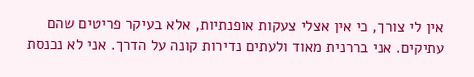אין לי צורך, כי אין אצלי צעקות אופנתיות, אלא בעיקר פריטים שהם עתיקים. אני בררנית מאוד ולעתים נדירות קונה על הדרך. אני לא נכנסת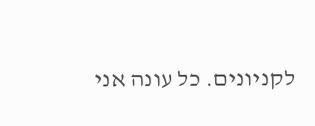לקניונים. כל עונה אני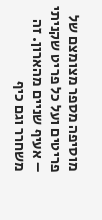מוסיפה מספר מצומצם של פריטים ועל כל פריט שקניתי – אעיף שניים מהארון. זה משחרר וגם כיף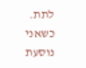לתת. כשאני נוסעת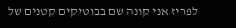לפריז אני קונה שם בבוטיקים קטנים של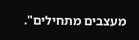מעצבים מתחילים".